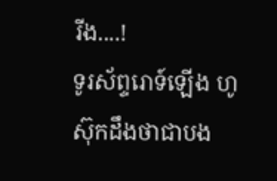រីង....!
ទូរស័ព្ទរោទ៍ឡើង ហូស៊ុកដឹងថាជាបង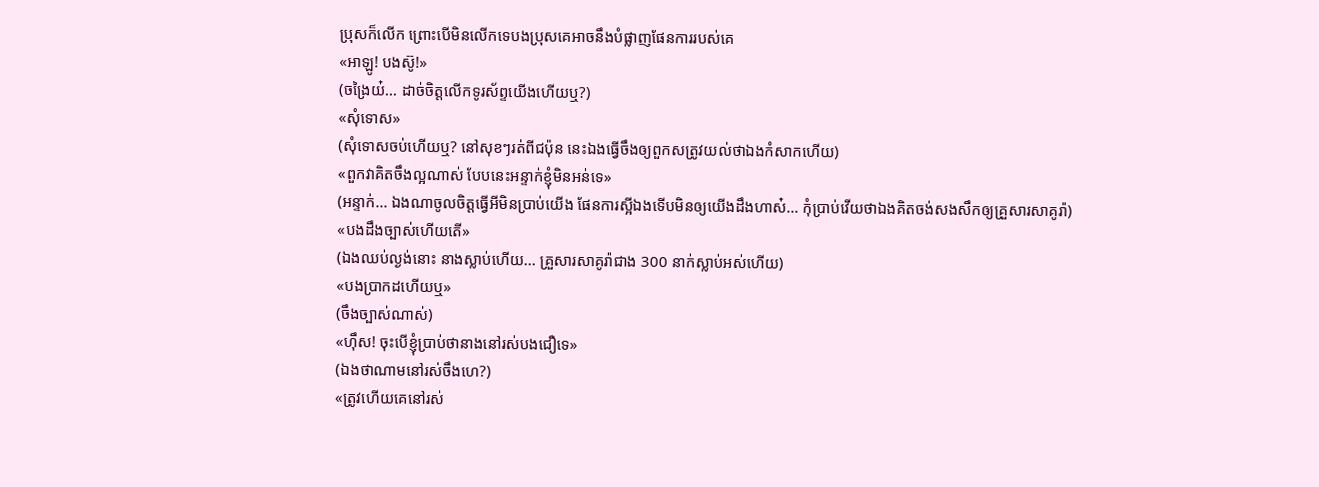ប្រុសក៏លើក ព្រោះបើមិនលើកទេបងប្រុសគេអាចនឹងបំផ្លាញផែនការរបស់គេ
«អាឡូ! បងស៊ូ!»
(ចង្រៃយ៎... ដាច់ចិត្តលើកទូរស័ព្ទយើងហើយឬ?)
«សុំទោស»
(សុំទោសចប់ហើយឬ? នៅសុខៗរត់ពីជប៉ុន នេះឯងធ្វើចឹងឲ្យពួកសត្រូវយល់ថាឯងកំសាកហើយ)
«ពួកវាគិតចឹងល្អណាស់ បែបនេះអន្ទាក់ខ្ញុំមិនអន់ទេ»
(អន្ទាក់... ឯងណាចូលចិត្តធ្វើអីមិនប្រាប់យើង ផែនការស្អីឯងទើបមិនឲ្យយើងដឹងហាស៎... កុំប្រាប់វើយថាឯងគិតចង់សងសឹកឲ្យគ្រួសារសាគូរ៉ា)
«បងដឹងច្បាស់ហើយតើ»
(ឯងឈប់ល្ងង់នោះ នាងស្លាប់ហើយ... គ្រួសារសាគូរ៉ាជាង 300 នាក់ស្លាប់អស់ហើយ)
«បងប្រាកដហើយឬ»
(ចឹងច្បាស់ណាស់)
«ហុឹស! ចុះបើខ្ញុំប្រាប់ថានាងនៅរស់បងជឿទេ»
(ឯងថាណាមនៅរស់ចឹងហេ?)
«ត្រូវហើយគេនៅរស់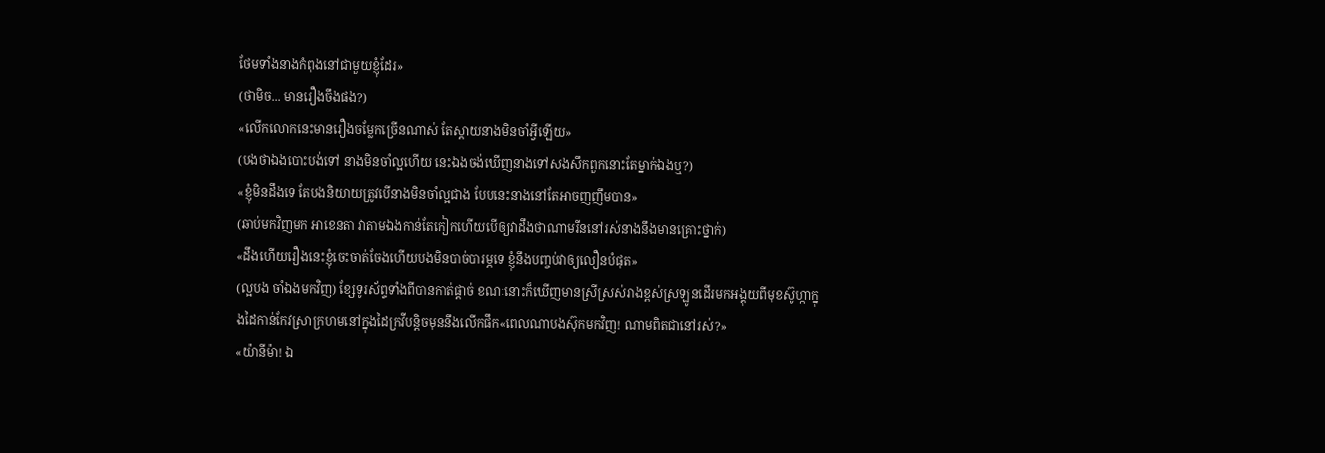ថែមទាំងនាងកំពុងនៅជាមួយខ្ញុំដែរ»
(ថាមិច... មានរឿងចឹងផង?)
«លើកលោកនេះមានរឿងចម្លែកច្រើនណាស់ តែស្ដាយនាងមិនចាំអ្វីឡើយ»
(បងថាឯងបោះបង់ទៅ នាងមិនចាំល្អហើយ នេះឯងចង់ឃើញនាងទៅសងសឹកពួកនោះតែម្នាក់ឯងឬ?)
«ខ្ញុំមិនដឹងទេ តែបងនិយាយត្រូវបើនាងមិនចាំល្អជាង បែបនេះនាងនៅតែអាចញញឹមបាន»
(ឆាប់មកវិញមក អាខេនតា វាតាមឯងកាន់តែកៀកហើយបើឲ្យវាដឹងថាណាមរីននៅរស់នាងនឹងមានគ្រោះថ្នាក់)
«ដឹងហើយរឿងនេះខ្ញុំចេះចាត់ចែងហើយបងមិនបាច់បារម្ភទេ ខ្ញុំនឹងបញ្ចប់វាឲ្យលឿនបំផុត»
(ល្អបង ចាំឯងមកវិញ) ខ្សែទូរស័ព្ទទាំងពីបានកាត់ផ្ដាច់ ខណៈនោះក៏ឃើញមានស្រីស្រស់រាងខ្ពស់ស្រឡូនដើរមកអង្គុយពីមុខស៊ូហ្កាក្នុងដៃកាន់កែវស្រាក្រហមនៅក្នុងដៃក្រវីបន្ដិចមុននឹងលើកផឹក«ពេលណាបងស៊ុកមកវិញ! ណាមពិតជានៅរស់?»
«យ៉ានីម៉ា! ឯ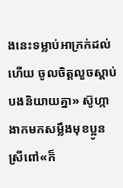ងនេះទម្លាប់អាក្រក់ដល់ហើយ ចូលចិត្តលួចស្ដាប់បងនិយាយគ្នា» ស៊ូហ្កាងាកមកសម្លឹងមុខប្អូនស្រីពៅ«ក៏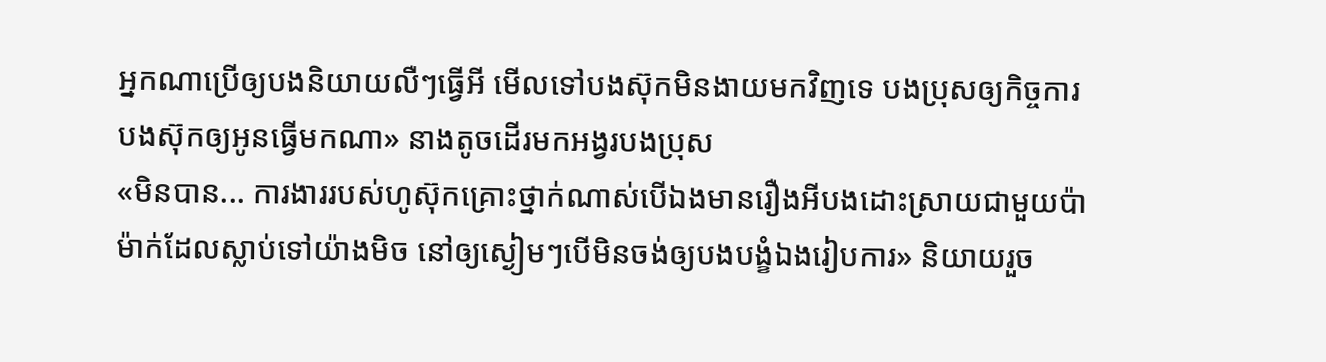អ្នកណាប្រើឲ្យបងនិយាយលឺៗធ្វើអី មើលទៅបងស៊ុកមិនងាយមកវិញទេ បងប្រុសឲ្យកិច្ចការបងស៊ុកឲ្យអូនធ្វើមកណា» នាងតូចដើរមកអង្វរបងប្រុស
«មិនបាន... ការងាររបស់ហូស៊ុកគ្រោះថ្នាក់ណាស់បើឯងមានរឿងអីបងដោះស្រាយជាមួយប៉ាម៉ាក់ដែលស្លាប់ទៅយ៉ាងមិច នៅឲ្យស្ងៀមៗបើមិនចង់ឲ្យបងបង្ខំឯងរៀបការ» និយាយរួច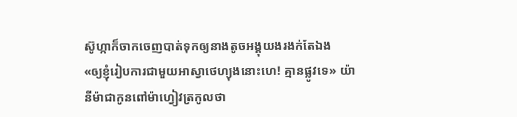ស៊ូហ្កាក៏ចាកចេញបាត់ទុកឲ្យនាងតូចអង្គុយងរងក់តែឯង
«ឲ្យខ្ញុំរៀបការជាមួយអាស្វាថេហ្យុងនោះហេ! គ្មានផ្លូវទេ» យ៉ានីម៉ាជាកូនពៅម៉ាហ្វៀវត្រកូលថា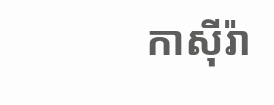កាសុីរ៉ា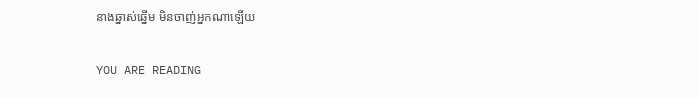នាងឆ្នាស់ឆ្នើម មិនចាញ់អ្នកណាឡើយ

YOU ARE READING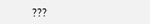???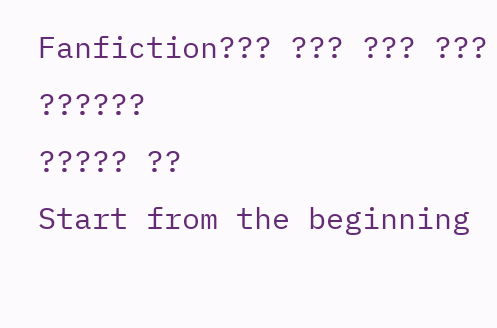Fanfiction??? ??? ??? ??? ??????
????? ??
Start from the beginning